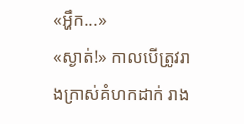«អ្ហឹក...»
«ស្ងាត់!» កាលបើត្រូវរាងក្រាស់គំហកដាក់ រាង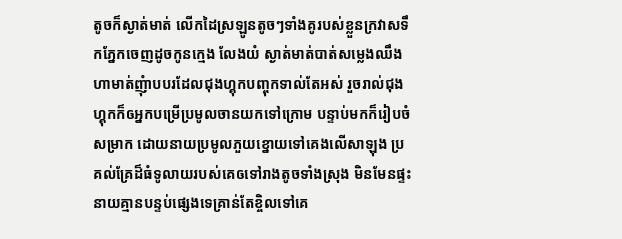តូចក៏ស្ងាត់មាត់ លើកដៃស្រឡូនតូចៗទាំងគូរបស់ខ្លួនក្រវាសទឹកភ្នែកចេញដូចកូនក្មេង លែងយំ ស្ងាត់មាត់បាត់សម្លេងឈឹង ហាមាត់ញុំាបបរដែលជុងហ្គុកបញ្ចុកទាល់តែអស់ រួចរាល់ជុងហ្គុកក៏ឲអ្នកបម្រើប្រមូលចានយកទៅក្រោម បន្ទាប់មកក៏រៀបចំសម្រាក ដោយនាយប្រមូលភួយខ្នោយទៅគេងលើសាឡុង ប្រគល់គ្រែដ៏ធំទូលាយរបស់គេឲទៅរាងតូចទាំងស្រុង មិនមែនផ្ទះនាយគ្មានបន្ទប់ផ្សេងទេគ្រាន់តែខ្ចិលទៅគេ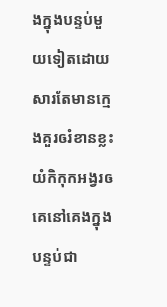ងក្នុងបន្ទប់មួយទៀតដោយសារតែមានក្មេងគួរឲរំខានខ្លះយំកិកុកអង្វរឲគេនៅគេងក្នុងបន្ទប់ជា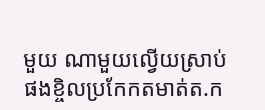មួយ ណាមួយល្វើយស្រាប់ផងខ្ចិលប្រកែកតមាត់ត.ក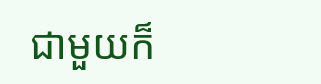ជាមួយក៏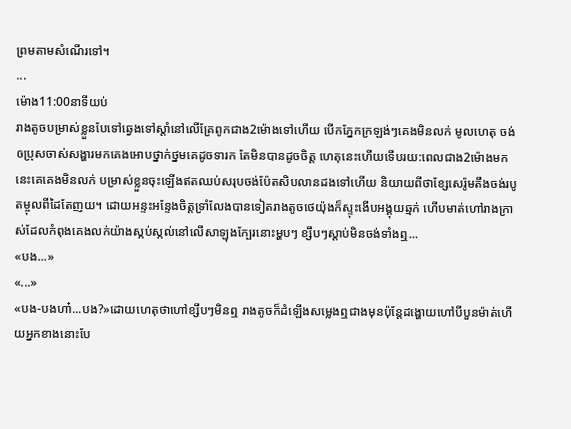ព្រមតាមសំណើរទៅ។
...
ម៉ោង11:00នាទីយប់
រាងតូចបម្រាស់ខ្លួនបែទៅឆ្វេងទៅស្ដាំនៅលើគ្រែពូកជាង2ម៉ោងទៅហើយ បើកភ្នែកក្រឡង់ៗគេងមិនលក់ មូលហេតុ ចង់ឲប្រុសចាស់សង្ហារមកគេងអោបថ្នាក់ថ្នមគេដូចទារក តែមិនបានដូចចិត្ត ហេតុនេះហើយទើបរយ:ពេលជាង2ម៉ោងមកនេះគេគេងមិនលក់ បម្រាស់ខ្លួនចុះឡើងឥតឈប់សរុបចង់ប៉ែតសិបលានដងទៅហើយ និយាយពីថាខ្សែសេរ៉ូមតឹងចង់របូតម្ចុលពីដៃតែញយ។ ដោយអន្ទះអន្ទែងចិត្តទ្រាំលែងបានទៀតរាងតូចថេយ៉ុងក៏ស្ទុះងើបអង្គុយឆ្មក់ ហើបមាត់ហៅរាងក្រាស់ដែលកំពុងគេងលក់យ៉ាងស្កប់ស្កល់នៅលើសាឡុងក្បែរនោះម្ហបៗ ខ្សឹបៗស្ដាប់មិនចង់ទាំងឮ...
«បង...»
«...»
«បង-បងហា៎...បង?»ដោយហេតុថាហៅខ្សឹបៗមិនឮ រាងតូចក៏ដំឡើងសម្លេងឮជាងមុនប៉ុន្តែដង្ហោយហៅបីបួនម៉ាត់ហើយអ្នកខាងនោះបែ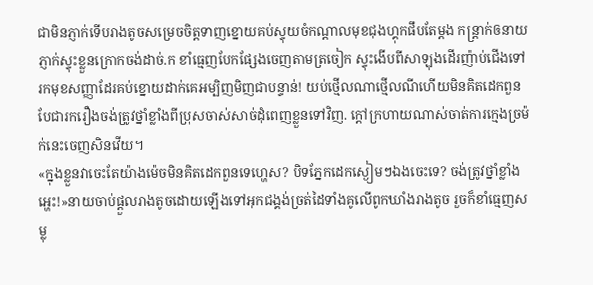ជាមិនភ្ញាក់ទើបរាងតូចសម្រេចចិត្តទាញខ្នោយគប់ស្ទុយចំកណ្ដាលមុខជុងហ្គុកផឹបតែម្ដង កន្ត្រាក់ឲនាយភ្ញាក់ស្ទុះខ្លួនក្រោកចង់ដាច់.ក ខាំធ្មេញបែកផ្សែងចេញតាមត្រចៀក ស្ទុះងើបពីសាឡុងដើរញ៉ាប់ជើងទៅរកមុខសញ្ញាដែរគប់ខ្នោយដាក់គេអម្បិញមិញជាបន្ទាន់! យប់ថ្មើលណាថ្មើលណីហើយមិនគិតដេកពួនបែជារករឿងចង់ត្រូវថ្នាំខ្លាំងពីប្រុសចាស់សាច់ដុំពេញខ្លួនទៅវិញ. ក្ដៅក្រហាយណាស់ចាត់ការក្មេងច្រម៉ក់នេះចេញសិនវើយ។
«ក្នុងខ្លួនវាចេះតែយ៉ាងម៉េចមិនគិតដេកពួនទេហ្ហេស? បិទភ្នែកដេកស្ងៀមៗឯងចេះទេ? ចង់ត្រូវថ្នាំខ្លាំងអ្ហេះ!»នាយចាប់ផ្ដួលរាងតូចដោយឡើងទៅអុកជង្គង់ច្រត់ដៃទាំងគូលើពូកឃាំងរាងតូច រួចក៏ខាំធ្មេញសម្លុ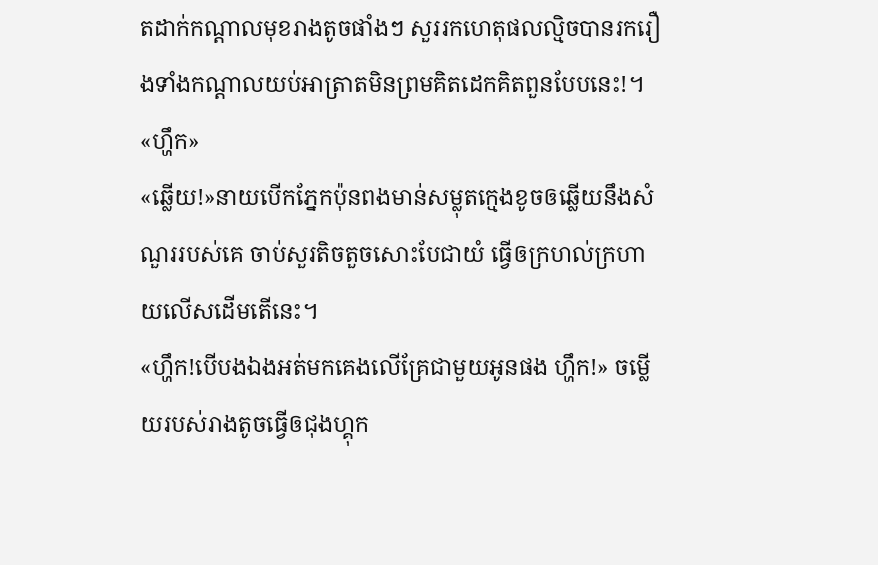តដាក់កណ្ដាលមុខរាងតូចផាំងៗ សួររកហេតុផលល្មិចបានរករឿងទាំងកណ្ដាលយប់អាត្រាតមិនព្រមគិតដេកគិតពួនបែបនេះ!។
«ហ្ហឹក»
«ឆ្លើយ!»នាយបើកភ្នែកប៉ុនពងមាន់សម្លុតក្មេងខូចឲឆ្លើយនឹងសំណួររបស់គេ ចាប់សួរតិចតួចសោះបែជាយំ ធ្វើឲក្រហល់ក្រហាយលើសដើមតើនេះ។
«ហ្ហឹក!បើបងឯងអត់មកគេងលើគ្រែជាមួយអូនផង ហ្ហឹក!» ចម្លើយរបស់រាងតូចធ្វើឲជុងហ្គុក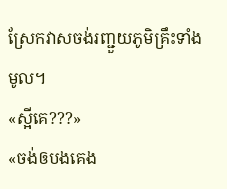ស្រែកវាសចង់រញ្ជួយភូមិគ្រឹះទាំងមូល។
«ស្អីគេ???»
«ចង់ឲបងគេង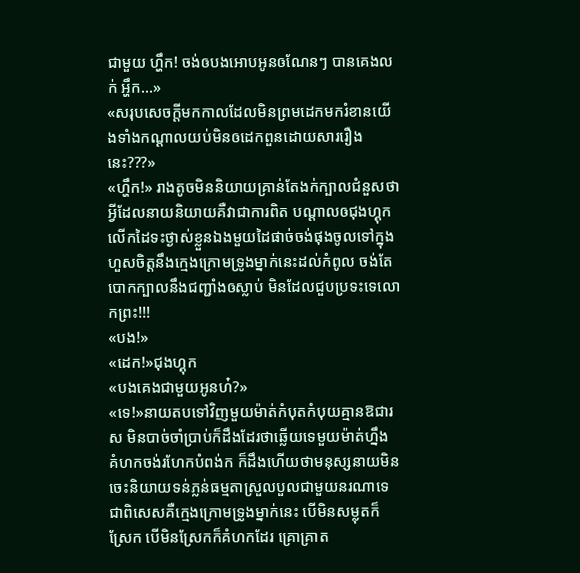ជាមួយ ហ្ហឹក! ចង់ឲបងអោបអូនឲណែនៗ បានគេងលក់ អ្ហឹក...»
«សរុបសេចក្ដីមកកាលដែលមិនព្រមដេកមករំខានយើងទាំងកណ្ដាលយប់មិនឲដេកពួនដោយសាររឿងនេះ???»
«ហ្ហឹក!» រាងតូចមិននិយាយគ្រាន់តែងក់ក្បាលជំនួសថាអ្វីដែលនាយនិយាយគឺវាជាការពិត បណ្ដាលឲជុងហ្គុកលើកដៃទះថ្ងាស់ខ្លួនឯងមួយដៃផាច់ចង់ផុងចូលទៅក្នុង ហួសចិត្តនឹងក្មេងក្រោមទ្រូងម្នាក់នេះដល់កំពូល ចង់តែបោកក្បាលនឹងជញ្ជាំងឲស្លាប់ មិនដែលជួបប្រទះទេលោកព្រះ!!!
«បង!»
«ដេក!»ជុងហ្គុក
«បងគេងជាមួយអូនហ៎?»
«ទេ!»នាយតបទៅវិញមួយម៉ាត់កំបុតកំបុយគ្មានឱជារស មិនបាច់ចាំប្រាប់ក៏ដឹងដែរថាឆ្លើយទេមួយម៉ាត់ហ្នឹង គំហកចង់រហែកបំពង់ក ក៏ដឹងហើយថាមនុស្សនាយមិនចេះនិយាយទន់ភ្លន់ធម្មតាស្រួលបួលជាមួយនរណាទេ ជាពិសេសគឺក្មេងក្រោមទ្រូងម្នាក់នេះ បើមិនសម្លុតក៏ស្រែក បើមិនស្រែកក៏គំហកដែរ គ្រោគ្រាត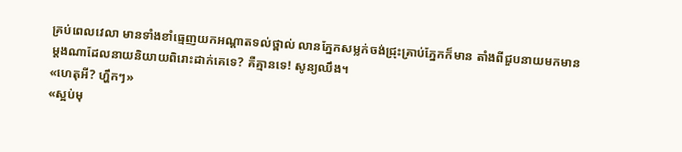គ្រប់ពេលវេលា មានទាំងខាំធ្មេញយកអណ្ដាតទល់ថ្ពាល់ លានភ្នែកសម្លក់ចង់ជ្រុះគ្រាប់ភ្នែកក៏មាន តាំងពីជួបនាយមកមានម្ដងណាដែលនាយនិយាយពិរោះដាក់គេទេ? គឺគ្មានទេ! សូន្យឈឹង។
«ហេតុអី? ហ្ហឹកៗ»
«ស្អប់មុ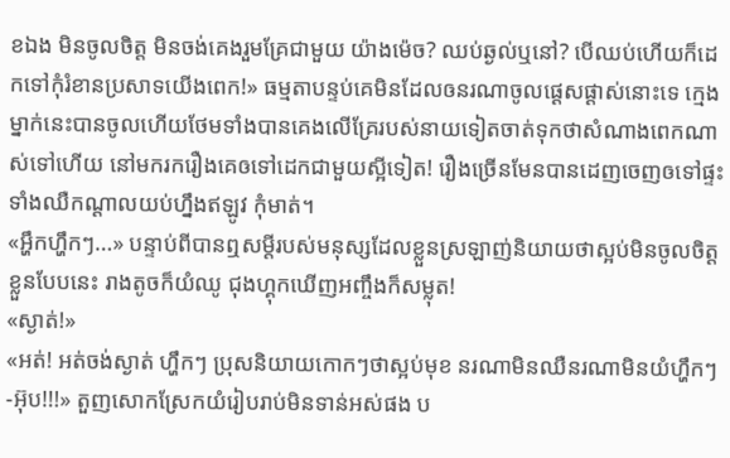ខឯង មិនចូលចិត្ត មិនចង់គេងរួមគ្រែជាមួយ យ៉ាងម៉េច? ឈប់ឆ្ងល់ឬនៅ? បើឈប់ហើយក៏ដេកទៅកុំរំខានប្រសាទយើងពេក!» ធម្មតាបន្ទប់គេមិនដែលឲនរណាចូលផ្ដេសផ្ដាស់នោះទេ ក្មេងម្នាក់នេះបានចូលហើយថែមទាំងបានគេងលើគ្រែរបស់នាយទៀតចាត់ទុកថាសំណាងពេកណាស់ទៅហើយ នៅមករករឿងគេឲទៅដេកជាមួយស្អីទៀត! រឿងច្រើនមែនបានដេញចេញឲទៅផ្ទះទាំងឈឺកណ្ដាលយប់ហ្នឹងឥឡូវ កុំមាត់។
«អ្ហឹកហ្ហឹកៗ...» បន្ទាប់ពីបានឮសម្ដីរបស់មនុស្សដែលខ្លួនស្រឡាញ់និយាយថាស្អប់មិនចូលចិត្តខ្លួនបែបនេះ រាងតូចក៏យំឈូ ជុងហ្គុកឃើញអញ្ចឹងក៏សម្លុត!
«ស្ងាត់!»
«អត់! អត់ចង់ស្ងាត់ ហ្ហឹកៗ ប្រុសនិយាយកោកៗថាស្អប់មុខ នរណាមិនឈឺនរណាមិនយំហ្ហឹកៗ-អ៊ុប!!!» តួញសោកស្រែកយំរៀបរាប់មិនទាន់អស់ផង ប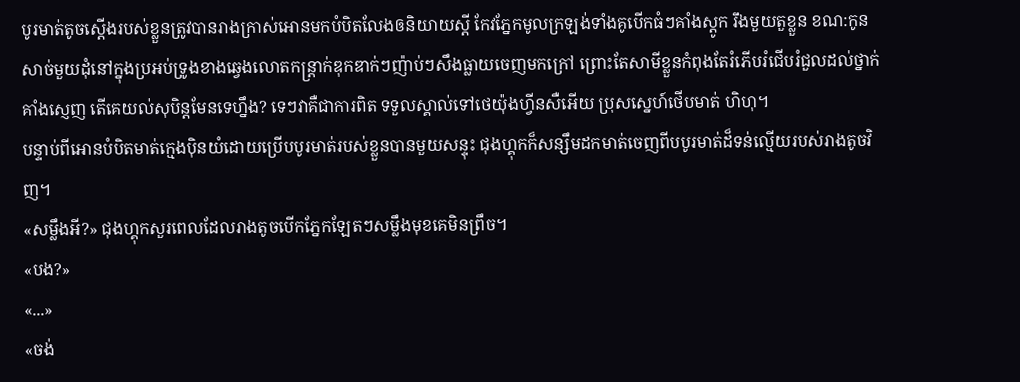បូរមាត់តូចស្ដើងរបស់ខ្លួនត្រូវបានរាងក្រាស់អោនមកបំបិតលែងឲនិយាយស្ដី កែវភ្នែកមូលក្រឡង់ទាំងគូបើកធំៗគាំងស្ដូក រឹងមួយតួខ្លួន ខណ:កូនសាច់មួយដុំនៅក្នុងប្រអប់ទ្រូងខាងឆ្វេងលោតកន្ត្រាក់ឌុកឌាក់ៗញ៉ាប់ៗសឹងធ្លាយចេញមកក្រៅ ព្រោះតែសាមីខ្លួនកំពុងតែរំភើបរំជើបរំជួលដល់ថ្នាក់គាំងស្ញេញ តើគេយល់សុបិន្តមែនទេហ្នឹង? ទេៗវាគឺជាការពិត ទទួលស្គាល់ទៅថេយ៉ុងហ្វីនសឺអើយ ប្រុសស្នេហ៍ថើបមាត់ ហិហុ។
បន្ទាប់ពីអោនបំបិតមាត់ក្មេងបុិនយំដោយប្រើបបូរមាត់របស់ខ្លួនបានមួយសន្ទុះ ជុងហ្គុកក៏សន្សឹមដកមាត់ចេញពីបបូរមាត់ដ៏ទន់ល្មើយរបស់រាងតូចវិញ។
«សម្លឹងអី?» ជុងហ្គុកសួរពេលដែលរាងតូចបើកភ្នែកឡែតៗសម្លឹងមុខគេមិនព្រឹច។
«បង?»
«...»
«ចង់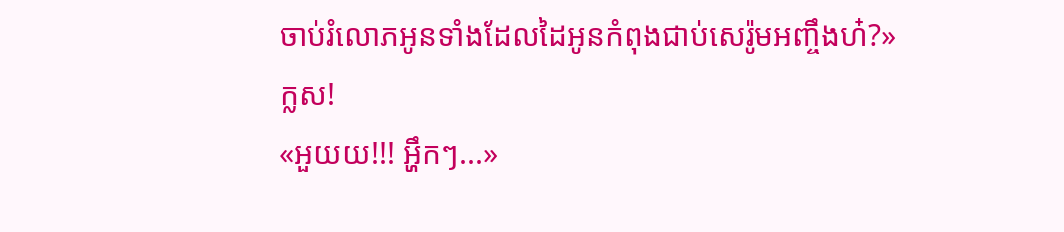ចាប់រំលោភអូនទាំងដែលដៃអូនកំពុងជាប់សេរ៉ូមអញ្ចឹងហ៎?»
ក្លស!
«អួយយ!!! អ្ហឹកៗ...»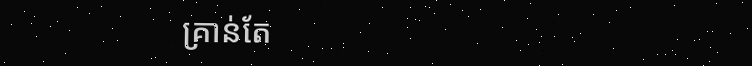គ្រាន់តែ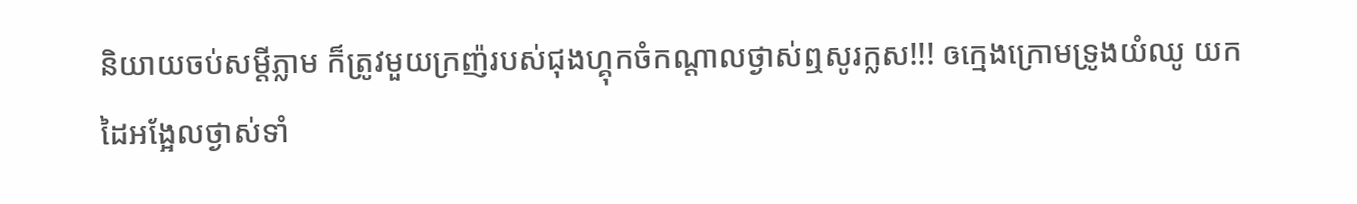និយាយចប់សម្ដីភ្លាម ក៏ត្រូវមួយក្រញ៉របស់ជុងហ្គុកចំកណ្ដាលថ្ងាស់ឮសូរក្លស!!! ឲក្មេងក្រោមទ្រូងយំឈូ យកដៃអង្អែលថ្ងាស់ទាំ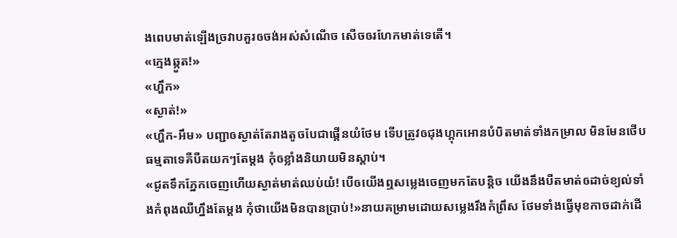ងពេបមាត់ឡើងច្រវាបគួរឲចង់អស់សំណើច សើចឲរហែកមាត់ទេតើ។
«ក្មេងឆ្កួត!»
«ហ្ហឹក»
«ស្ងាត់!»
«ហ្ហឹក-អឹម» បញ្ជាឲស្ងាត់តែរាងតូចបែជាផ្គើនយំថែម ទើបត្រូវឲជុងហ្គុកអោនបំបិតមាត់ទាំងកម្រាល មិនមែនថើបធម្មតាទេគឺបឺតយកៗតែម្ដង កុំឲខ្លាំងនិយាយមិនស្ដាប់។
«ជូតទឹកភ្នែកចេញហើយស្ងាត់មាត់ឈប់យំ! បើឲយើងឮសម្លេងចេញមកតែបន្តិច យើងនឹងបឺតមាត់ឲដាច់ខ្យល់ទាំងកំពុងឈឺហ្នឹងតែម្ដង កុំថាយើងមិនបានប្រាប់!»នាយគម្រាមដោយសម្លេងរឹងកំព្រឹស ថែមទាំងធ្វើមុខកាចដាក់ដើ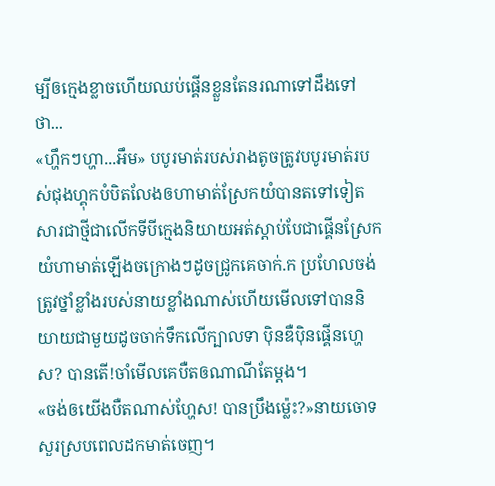ម្បីឲក្មេងខ្លាចហើយឈប់ផ្គើនខ្លួនតែនរណាទៅដឹងទៅថា...
«ហ្ហឹកៗហ្ហា...អឹម» បបូរមាត់របស់រាងតូចត្រូវបបូរមាត់របស់ជុងហ្គុកបំបិតលែងឲហាមាត់ស្រែកយំបានតទៅទៀតសារជាថ្មីជាលើកទីបីក្មេងនិយាយអត់ស្ដាប់បែជាផ្គើនស្រែកយំហាមាត់ឡើងចក្រោងៗដូចជ្រូកគេចាក់.ក ប្រហែលចង់ត្រូវថ្នាំខ្លាំងរបស់នាយខ្លាំងណាស់ហើយមើលទៅបាននិយាយជាមួយដូចចាក់ទឹកលើក្បាលទា បុិនឌឺបុិនផ្គើនហ្ហេស? បានតើ!ចាំមើលគេបឺតឲណាណីតែម្ដង។
«ចង់ឲយើងបឺតណាស់ហ្ហែស! បានប្រឹងម្ល៉េះ?»នាយចោទសួរស្របពេលដកមាត់ចេញ។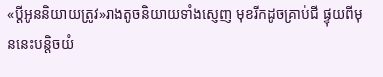«ប្ដីអូននិយាយត្រូវ»រាងតូចនិយាយទាំងស្ញេញ មុខរីកដូចគ្រាប់ជី ផ្ទុយពីមុននេះបន្តិចយំ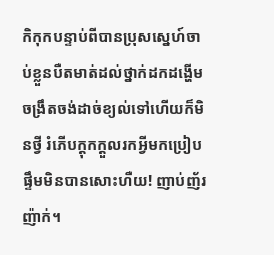កិកុកបន្ទាប់ពីបានប្រុសស្នេហ៍ចាប់ខ្លួនបឺតមាត់ដល់ថ្នាក់ដកដង្ហើមចង្រឹតចង់ដាច់ខ្យល់ទៅហើយក៏មិនថ្វី រំភើបក្ដុកក្ដួលរកអ្វីមកប្រៀបផ្ទឹមមិនបានសោះហឺយ! ញាប់ញ័រញ៉ាក់។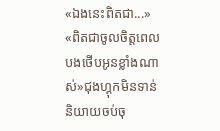«ឯងនេះពិតជា...»
«ពិតជាចូលចិត្តពេលបងថើបអូនខ្លាំងណាស់»ជុងហ្គុកមិនទាន់និយាយចប់ចុ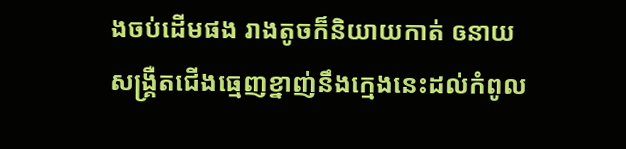ងចប់ដើមផង រាងតូចក៏និយាយកាត់ ឲនាយសង្គ្រឺតជើងធ្មេញខ្នាញ់នឹងក្មេងនេះដល់កំពូល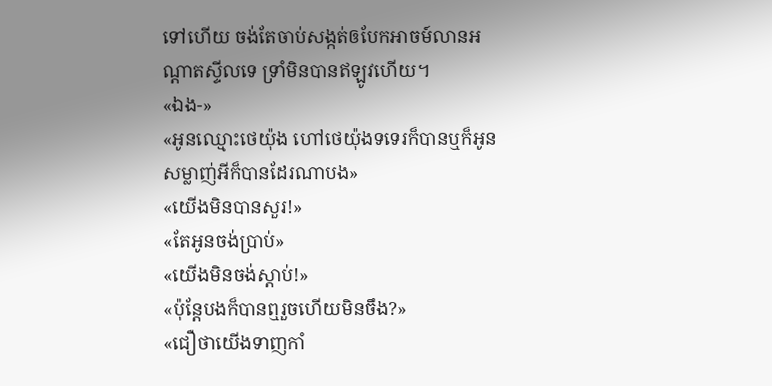ទៅហើយ ចង់តែចាប់សង្កត់ឲបែកអាចម៍លានអណ្ដាតស្ទីលទេ ទ្រាំមិនបានឥឡូវហើយ។
«ឯង-»
«អូនឈ្មោះថេយ៉ុង ហៅថេយ៉ុងទទេរក៏បានឬក៏អូនសម្លាញ់អីក៏បានដែរណាបង»
«យើងមិនបានសួរ!»
«តែអូនចង់ប្រាប់»
«យើងមិនចង់ស្ដាប់!»
«ប៉ុន្តែបងក៏បានឮរួចហើយមិនចឹង?»
«ជឿថាយើងទាញកាំ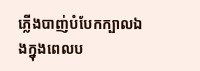ភ្លើងបាញ់បំបែកក្បាលឯងក្នុងពេលប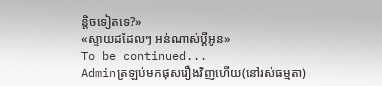ន្តិចទៀតទេ?»
«ស្ទាយដដែលៗ អន់ណាស់ប្ដីអូន»
To be continued...
Adminត្រឡប់មកផុសរឿងវិញហើយ(នៅរស់ធម្មតា)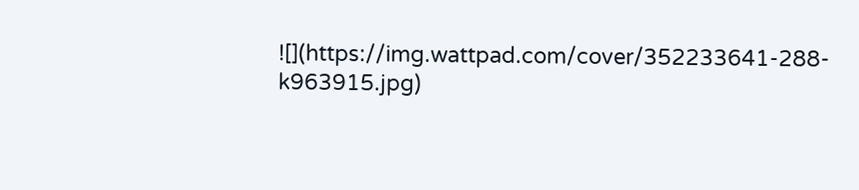![](https://img.wattpad.com/cover/352233641-288-k963915.jpg)